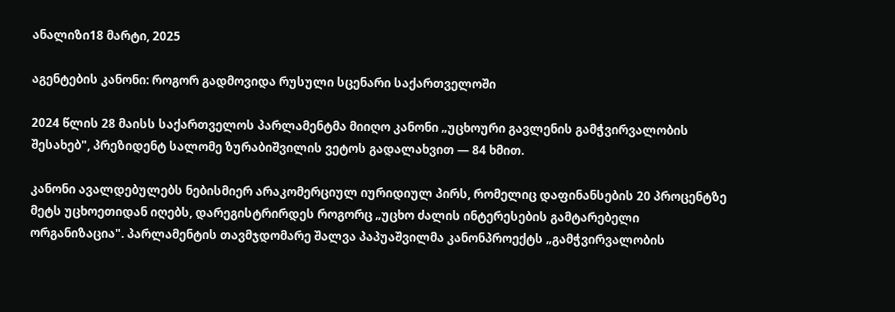ანალიზი18 მარტი, 2025

აგენტების კანონი: როგორ გადმოვიდა რუსული სცენარი საქართველოში

2024 წლის 28 მაისს საქართველოს პარლამენტმა მიიღო კანონი „უცხოური გავლენის გამჭვირვალობის შესახებ", პრეზიდენტ სალომე ზურაბიშვილის ვეტოს გადალახვით — 84 ხმით.

კანონი ავალდებულებს ნებისმიერ არაკომერციულ იურიდიულ პირს, რომელიც დაფინანსების 20 პროცენტზე მეტს უცხოეთიდან იღებს, დარეგისტრირდეს როგორც „უცხო ძალის ინტერესების გამტარებელი ორგანიზაცია". პარლამენტის თავმჯდომარე შალვა პაპუაშვილმა კანონპროექტს „გამჭვირვალობის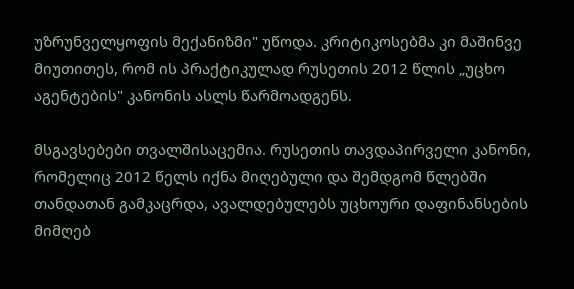უზრუნველყოფის მექანიზმი" უწოდა. კრიტიკოსებმა კი მაშინვე მიუთითეს, რომ ის პრაქტიკულად რუსეთის 2012 წლის „უცხო აგენტების" კანონის ასლს წარმოადგენს.

მსგავსებები თვალშისაცემია. რუსეთის თავდაპირველი კანონი, რომელიც 2012 წელს იქნა მიღებული და შემდგომ წლებში თანდათან გამკაცრდა, ავალდებულებს უცხოური დაფინანსების მიმღებ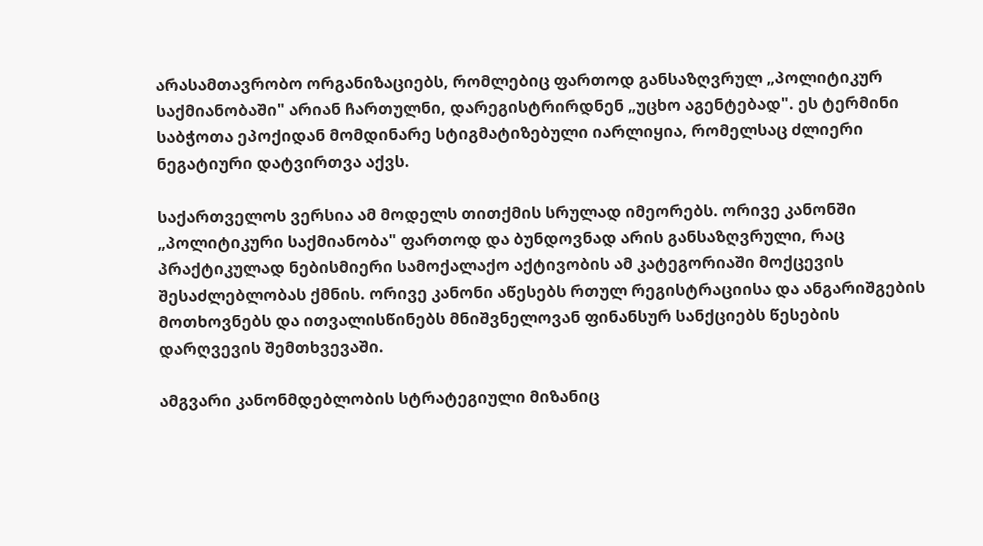არასამთავრობო ორგანიზაციებს, რომლებიც ფართოდ განსაზღვრულ „პოლიტიკურ საქმიანობაში" არიან ჩართულნი, დარეგისტრირდნენ „უცხო აგენტებად". ეს ტერმინი საბჭოთა ეპოქიდან მომდინარე სტიგმატიზებული იარლიყია, რომელსაც ძლიერი ნეგატიური დატვირთვა აქვს.

საქართველოს ვერსია ამ მოდელს თითქმის სრულად იმეორებს. ორივე კანონში „პოლიტიკური საქმიანობა" ფართოდ და ბუნდოვნად არის განსაზღვრული, რაც პრაქტიკულად ნებისმიერი სამოქალაქო აქტივობის ამ კატეგორიაში მოქცევის შესაძლებლობას ქმნის. ორივე კანონი აწესებს რთულ რეგისტრაციისა და ანგარიშგების მოთხოვნებს და ითვალისწინებს მნიშვნელოვან ფინანსურ სანქციებს წესების დარღვევის შემთხვევაში.

ამგვარი კანონმდებლობის სტრატეგიული მიზანიც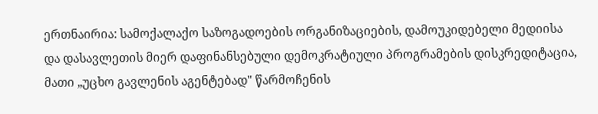ერთნაირია: სამოქალაქო საზოგადოების ორგანიზაციების, დამოუკიდებელი მედიისა და დასავლეთის მიერ დაფინანსებული დემოკრატიული პროგრამების დისკრედიტაცია, მათი „უცხო გავლენის აგენტებად" წარმოჩენის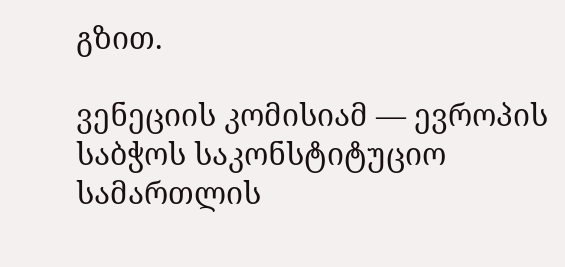გზით.

ვენეციის კომისიამ — ევროპის საბჭოს საკონსტიტუციო სამართლის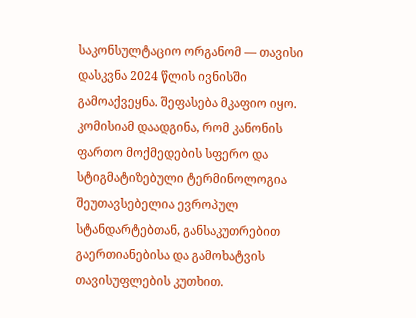საკონსულტაციო ორგანომ — თავისი დასკვნა 2024 წლის ივნისში გამოაქვეყნა. შეფასება მკაფიო იყო. კომისიამ დაადგინა, რომ კანონის ფართო მოქმედების სფერო და სტიგმატიზებული ტერმინოლოგია შეუთავსებელია ევროპულ სტანდარტებთან, განსაკუთრებით გაერთიანებისა და გამოხატვის თავისუფლების კუთხით.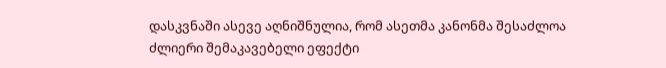დასკვნაში ასევე აღნიშნულია, რომ ასეთმა კანონმა შესაძლოა ძლიერი შემაკავებელი ეფექტი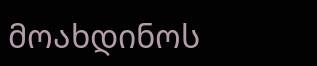მოახდინოს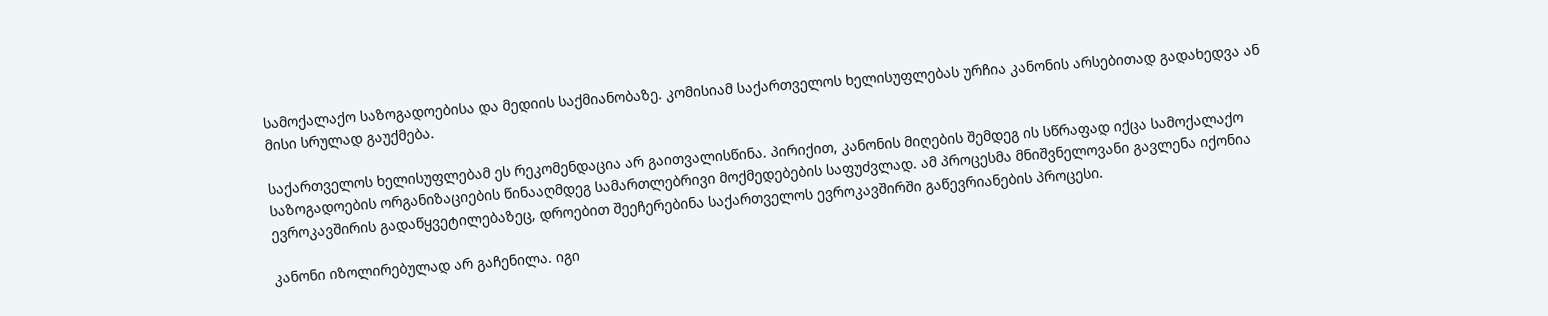სამოქალაქო საზოგადოებისა და მედიის საქმიანობაზე. კომისიამ საქართველოს ხელისუფლებას ურჩია კანონის არსებითად გადახედვა ან მისი სრულად გაუქმება.

საქართველოს ხელისუფლებამ ეს რეკომენდაცია არ გაითვალისწინა. პირიქით, კანონის მიღების შემდეგ ის სწრაფად იქცა სამოქალაქო საზოგადოების ორგანიზაციების წინააღმდეგ სამართლებრივი მოქმედებების საფუძვლად. ამ პროცესმა მნიშვნელოვანი გავლენა იქონია ევროკავშირის გადაწყვეტილებაზეც, დროებით შეეჩერებინა საქართველოს ევროკავშირში გაწევრიანების პროცესი.

კანონი იზოლირებულად არ გაჩენილა. იგი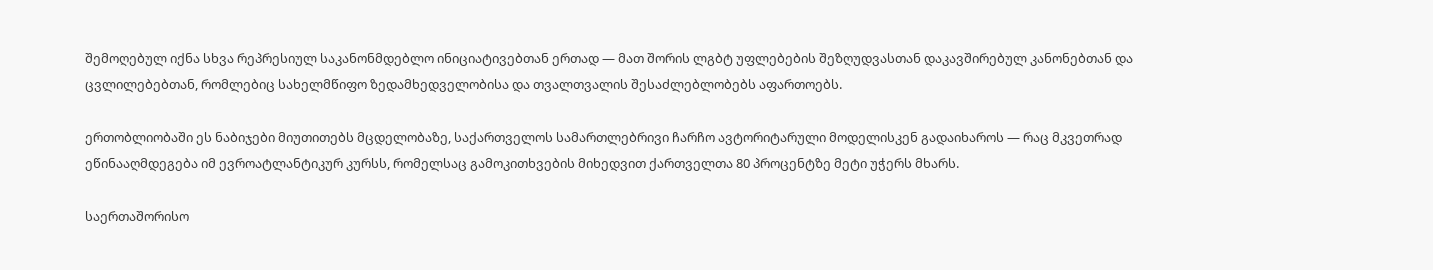შემოღებულ იქნა სხვა რეპრესიულ საკანონმდებლო ინიციატივებთან ერთად — მათ შორის ლგბტ უფლებების შეზღუდვასთან დაკავშირებულ კანონებთან და ცვლილებებთან, რომლებიც სახელმწიფო ზედამხედველობისა და თვალთვალის შესაძლებლობებს აფართოებს.

ერთობლიობაში ეს ნაბიჯები მიუთითებს მცდელობაზე, საქართველოს სამართლებრივი ჩარჩო ავტორიტარული მოდელისკენ გადაიხაროს — რაც მკვეთრად ეწინააღმდეგება იმ ევროატლანტიკურ კურსს, რომელსაც გამოკითხვების მიხედვით ქართველთა 80 პროცენტზე მეტი უჭერს მხარს.

საერთაშორისო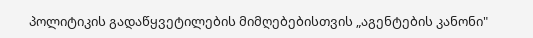პოლიტიკის გადაწყვეტილების მიმღებებისთვის „აგენტების კანონი"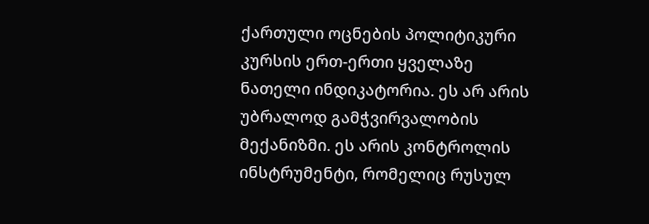ქართული ოცნების პოლიტიკური კურსის ერთ-ერთი ყველაზე ნათელი ინდიკატორია. ეს არ არის უბრალოდ გამჭვირვალობის მექანიზმი. ეს არის კონტროლის ინსტრუმენტი, რომელიც რუსულ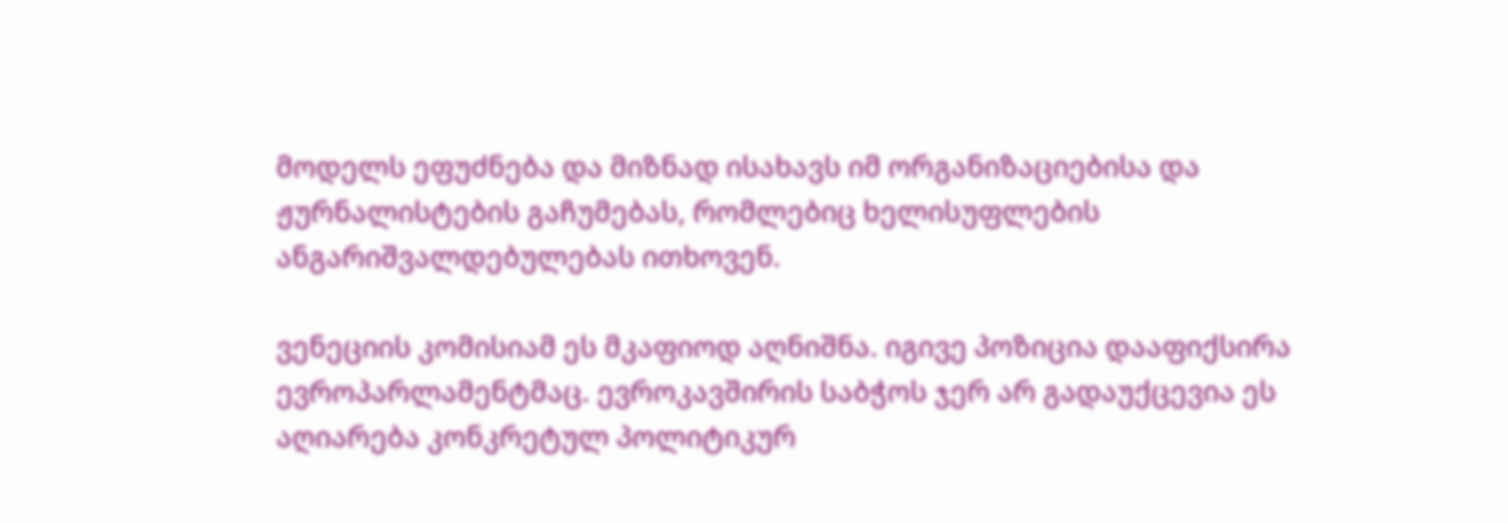მოდელს ეფუძნება და მიზნად ისახავს იმ ორგანიზაციებისა და ჟურნალისტების გაჩუმებას, რომლებიც ხელისუფლების ანგარიშვალდებულებას ითხოვენ.

ვენეციის კომისიამ ეს მკაფიოდ აღნიშნა. იგივე პოზიცია დააფიქსირა ევროპარლამენტმაც. ევროკავშირის საბჭოს ჯერ არ გადაუქცევია ეს აღიარება კონკრეტულ პოლიტიკურ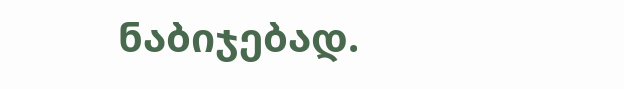ნაბიჯებად.